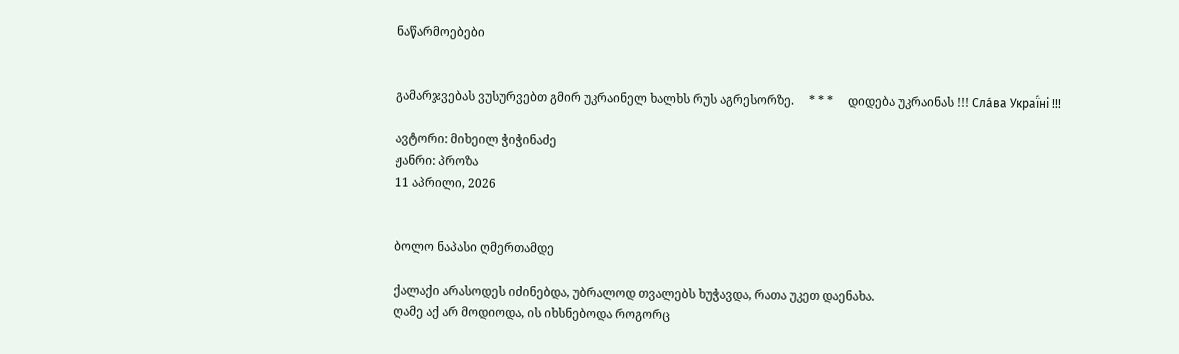ნაწარმოებები


გამარჯვებას ვუსურვებთ გმირ უკრაინელ ხალხს რუს აგრესორზე.     * * *     დიდება უკრაინას !!! Сла́ва Украї́ні !!!

ავტორი: მიხეილ ჭიჭინაძე
ჟანრი: პროზა
11 აპრილი, 2026


ბოლო ნაპასი ღმერთამდე

ქალაქი არასოდეს იძინებდა, უბრალოდ თვალებს ხუჭავდა, რათა უკეთ დაენახა.
ღამე აქ არ მოდიოდა, ის იხსნებოდა როგორც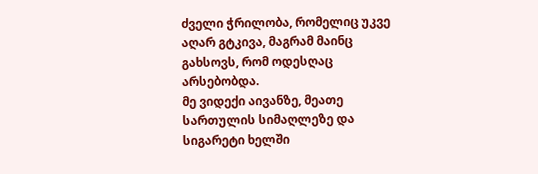ძველი ჭრილობა, რომელიც უკვე აღარ გტკივა, მაგრამ მაინც გახსოვს, რომ ოდესღაც არსებობდა.
მე ვიდექი აივანზე, მეათე სართულის სიმაღლეზე და სიგარეტი ხელში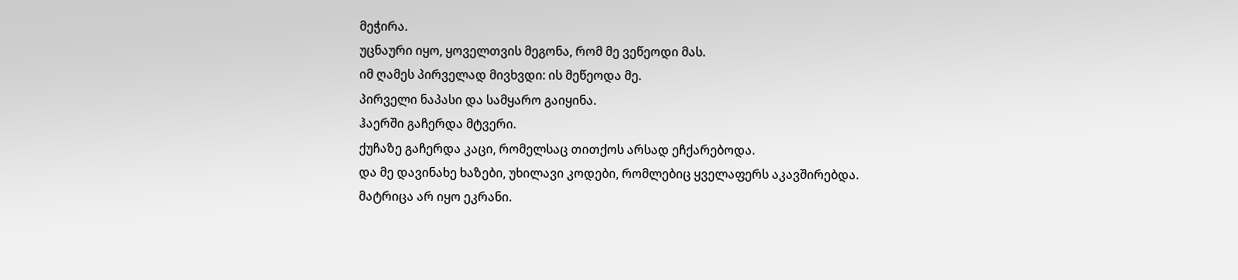მეჭირა.
უცნაური იყო, ყოველთვის მეგონა, რომ მე ვეწეოდი მას.
იმ ღამეს პირველად მივხვდი: ის მეწეოდა მე.
პირველი ნაპასი და სამყარო გაიყინა.
ჰაერში გაჩერდა მტვერი.
ქუჩაზე გაჩერდა კაცი, რომელსაც თითქოს არსად ეჩქარებოდა.
და მე დავინახე ხაზები, უხილავი კოდები, რომლებიც ყველაფერს აკავშირებდა.
მატრიცა არ იყო ეკრანი.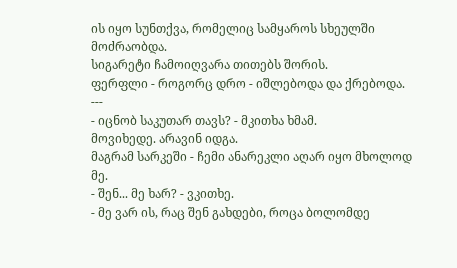ის იყო სუნთქვა, რომელიც სამყაროს სხეულში მოძრაობდა.
სიგარეტი ჩამოიღვარა თითებს შორის.
ფერფლი - როგორც დრო - იშლებოდა და ქრებოდა.
---
- იცნობ საკუთარ თავს? - მკითხა ხმამ.
მოვიხედე. არავინ იდგა.
მაგრამ სარკეში - ჩემი ანარეკლი აღარ იყო მხოლოდ მე.
- შენ... მე ხარ? - ვკითხე.
- მე ვარ ის, რაც შენ გახდები, როცა ბოლომდე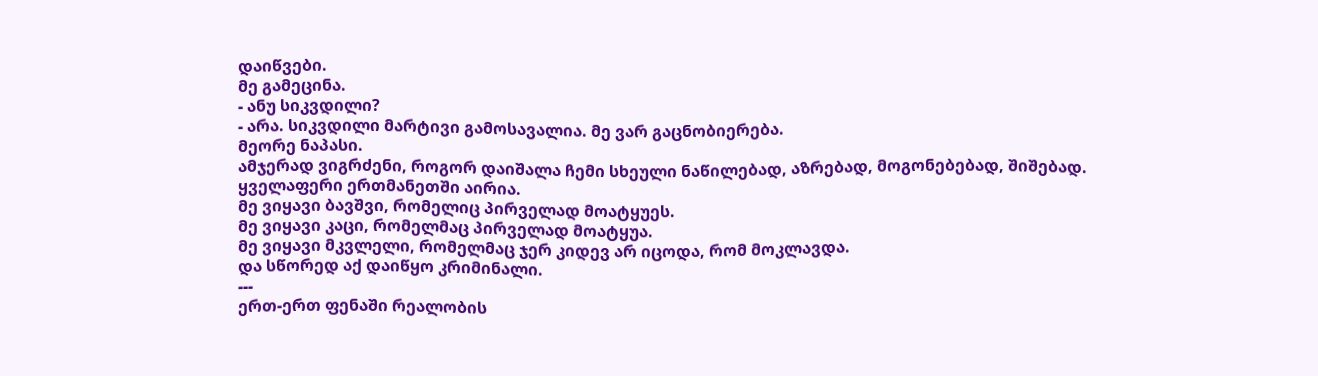დაიწვები.
მე გამეცინა.
- ანუ სიკვდილი?
- არა. სიკვდილი მარტივი გამოსავალია. მე ვარ გაცნობიერება.
მეორე ნაპასი.
ამჯერად ვიგრძენი, როგორ დაიშალა ჩემი სხეული ნაწილებად, აზრებად, მოგონებებად, შიშებად.
ყველაფერი ერთმანეთში აირია.
მე ვიყავი ბავშვი, რომელიც პირველად მოატყუეს.
მე ვიყავი კაცი, რომელმაც პირველად მოატყუა.
მე ვიყავი მკვლელი, რომელმაც ჯერ კიდევ არ იცოდა, რომ მოკლავდა.
და სწორედ აქ დაიწყო კრიმინალი.
---
ერთ-ერთ ფენაში რეალობის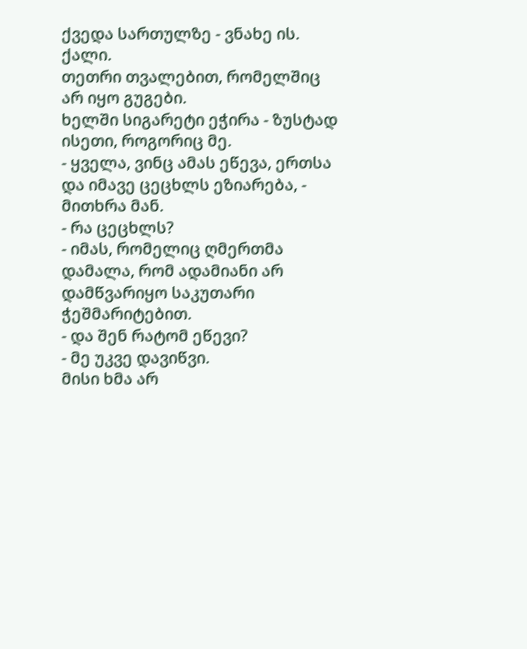ქვედა სართულზე - ვნახე ის.
ქალი.
თეთრი თვალებით, რომელშიც არ იყო გუგები.
ხელში სიგარეტი ეჭირა - ზუსტად ისეთი, როგორიც მე.
- ყველა, ვინც ამას ეწევა, ერთსა და იმავე ცეცხლს ეზიარება, - მითხრა მან.
- რა ცეცხლს?
- იმას, რომელიც ღმერთმა დამალა, რომ ადამიანი არ დამწვარიყო საკუთარი ჭეშმარიტებით.
- და შენ რატომ ეწევი?
- მე უკვე დავიწვი.
მისი ხმა არ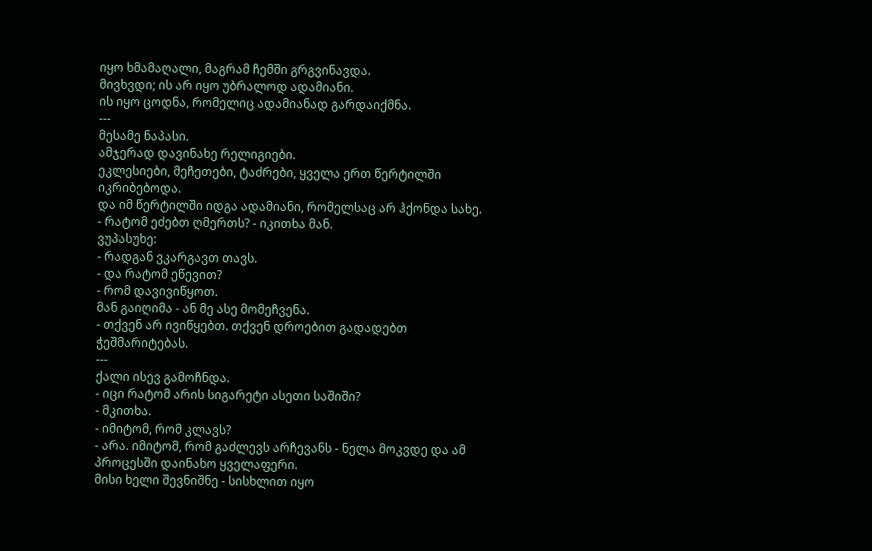იყო ხმამაღალი, მაგრამ ჩემში გრგვინავდა.
მივხვდი; ის არ იყო უბრალოდ ადამიანი.
ის იყო ცოდნა, რომელიც ადამიანად გარდაიქმნა.
---
მესამე ნაპასი.
ამჯერად დავინახე რელიგიები.
ეკლესიები, მეჩეთები, ტაძრები, ყველა ერთ წერტილში იკრიბებოდა.
და იმ წერტილში იდგა ადამიანი, რომელსაც არ ჰქონდა სახე.
- რატომ ეძებთ ღმერთს? - იკითხა მან.
ვუპასუხე:
- რადგან ვკარგავთ თავს.
- და რატომ ეწევით?
- რომ დავივიწყოთ.
მან გაიღიმა - ან მე ასე მომეჩვენა.
- თქვენ არ ივიწყებთ. თქვენ დროებით გადადებთ ჭეშმარიტებას.
---
ქალი ისევ გამოჩნდა.
- იცი რატომ არის სიგარეტი ასეთი საშიში?
- მკითხა.
- იმიტომ, რომ კლავს?
- არა. იმიტომ, რომ გაძლევს არჩევანს - ნელა მოკვდე და ამ პროცესში დაინახო ყველაფერი.
მისი ხელი შევნიშნე - სისხლით იყო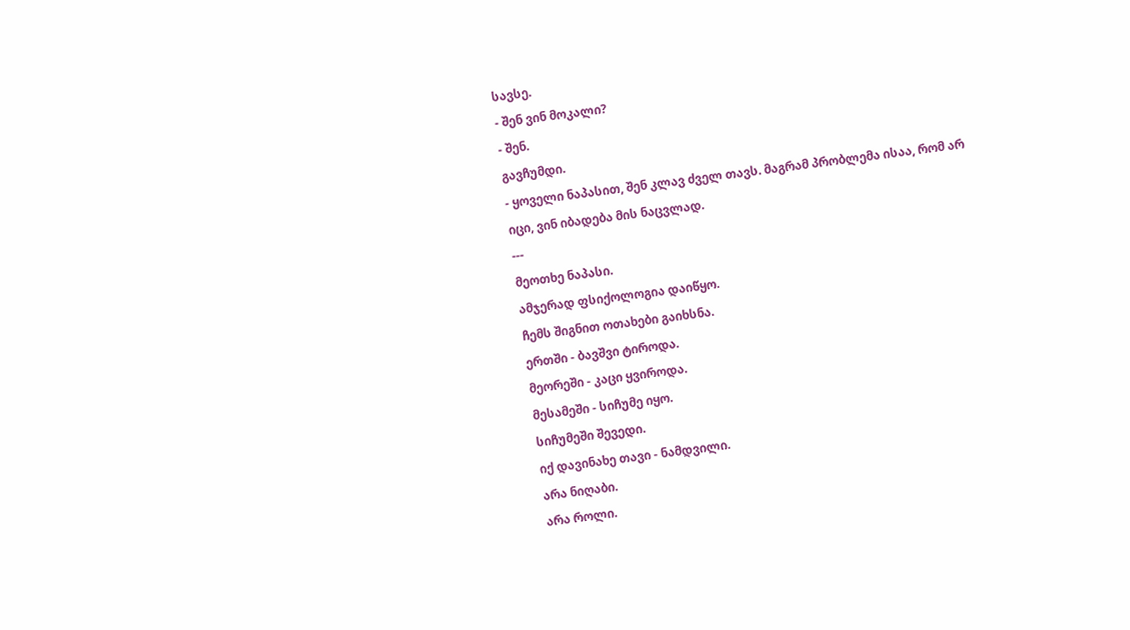სავსე.
- შენ ვინ მოკალი?
- შენ.
გავჩუმდი.
- ყოველი ნაპასით, შენ კლავ ძველ თავს. მაგრამ პრობლემა ისაა, რომ არ იცი, ვინ იბადება მის ნაცვლად.
---
მეოთხე ნაპასი.
ამჯერად ფსიქოლოგია დაიწყო.
ჩემს შიგნით ოთახები გაიხსნა.
ერთში - ბავშვი ტიროდა.
მეორეში - კაცი ყვიროდა.
მესამეში - სიჩუმე იყო.
სიჩუმეში შევედი.
იქ დავინახე თავი - ნამდვილი.
არა ნიღაბი.
არა როლი.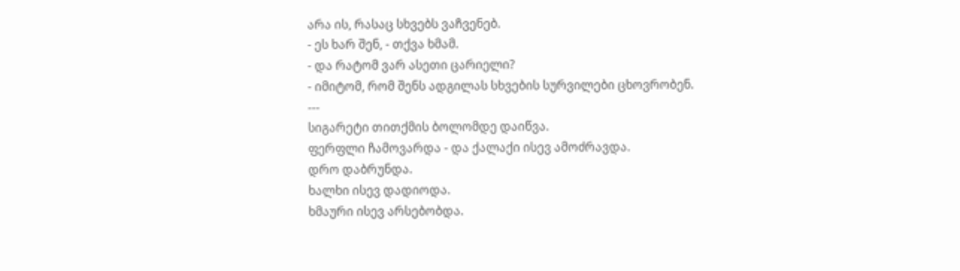არა ის, რასაც სხვებს ვაჩვენებ.
- ეს ხარ შენ, - თქვა ხმამ.
- და რატომ ვარ ასეთი ცარიელი?
- იმიტომ, რომ შენს ადგილას სხვების სურვილები ცხოვრობენ.
---
სიგარეტი თითქმის ბოლომდე დაიწვა.
ფერფლი ჩამოვარდა - და ქალაქი ისევ ამოძრავდა.
დრო დაბრუნდა.
ხალხი ისევ დადიოდა.
ხმაური ისევ არსებობდა.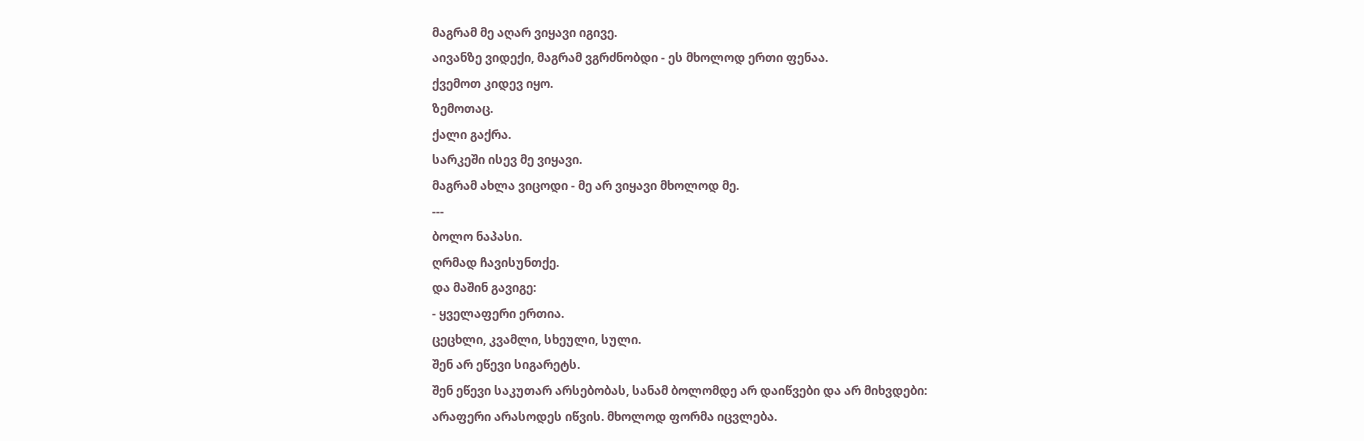მაგრამ მე აღარ ვიყავი იგივე.
აივანზე ვიდექი, მაგრამ ვგრძნობდი - ეს მხოლოდ ერთი ფენაა.
ქვემოთ კიდევ იყო.
ზემოთაც.
ქალი გაქრა.
სარკეში ისევ მე ვიყავი.
მაგრამ ახლა ვიცოდი - მე არ ვიყავი მხოლოდ მე.
---
ბოლო ნაპასი.
ღრმად ჩავისუნთქე.
და მაშინ გავიგე:
- ყველაფერი ერთია.
ცეცხლი, კვამლი, სხეული, სული.
შენ არ ეწევი სიგარეტს.
შენ ეწევი საკუთარ არსებობას, სანამ ბოლომდე არ დაიწვები და არ მიხვდები:
არაფერი არასოდეს იწვის. მხოლოდ ფორმა იცვლება.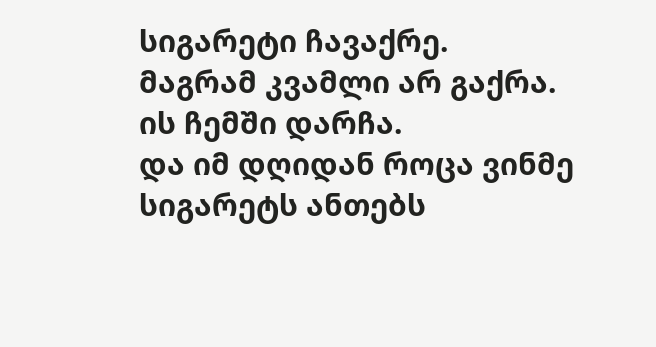სიგარეტი ჩავაქრე.
მაგრამ კვამლი არ გაქრა.
ის ჩემში დარჩა.
და იმ დღიდან როცა ვინმე სიგარეტს ანთებს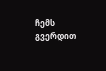ჩემს გვერდით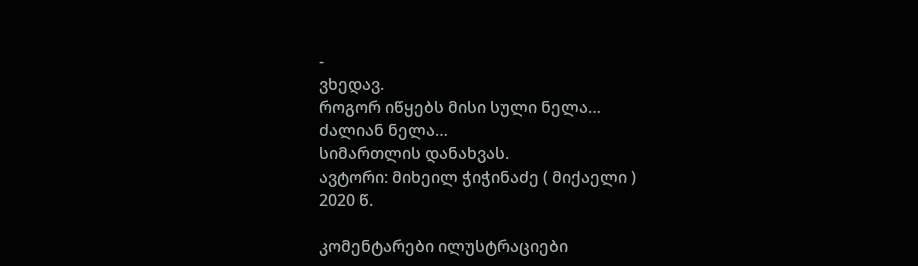-
ვხედავ.
როგორ იწყებს მისი სული ნელა…
ძალიან ნელა…
სიმართლის დანახვას.
ავტორი: მიხეილ ჭიჭინაძე ( მიქაელი )
2020 წ.

კომენტარები ილუსტრაციები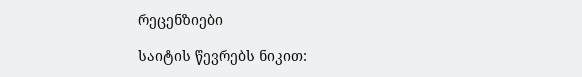რეცენზიები

საიტის წევრებს ნიკით: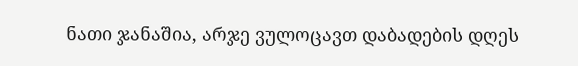ნათი ჯანაშია, არჯე ვულოცავთ დაბადების დღეს